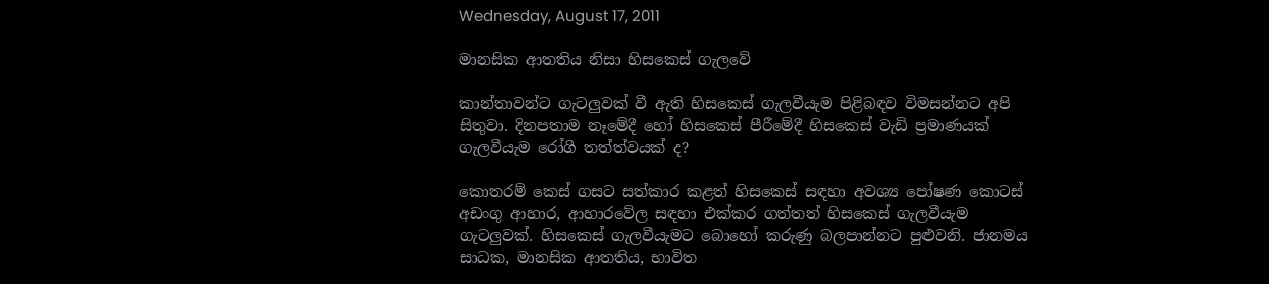Wednesday, August 17, 2011

මානසික ආතතිය නිසා හිසකෙස්‌ ගැලවේ

කාන්තාවන්ට ගැටලුවක්‌ වී ඇති හිසකෙස්‌ ගැලවීයැම පිළිබඳව විමසන්නට අපි සිතුවා. දිනපතාම නෑමේදී හෝ හිසකෙස්‌ පීරීමේදී හිසකෙස්‌ වැඩි ප්‍රමාණයක්‌ ගැලවීයැම රෝගී තත්ත්වයක්‌ ද?

කොතරම් කෙස්‌ ගසට සත්කාර කළත් හිසකෙස්‌ සඳහා අවශ්‍ය පෝෂණ කොටස්‌ අඩංගු ආහාර, ආහාරවේල සඳහා එක්‌කර ගත්තත් හිසකෙස්‌ ගැලවීයැම ගැටලුවක්‌. හිසකෙස්‌ ගැලවීයැමට බොහෝ කරුණු බලපාන්නට පුළුවනි. ජානමය සාධක, මානසික ආතතිය, භාවිත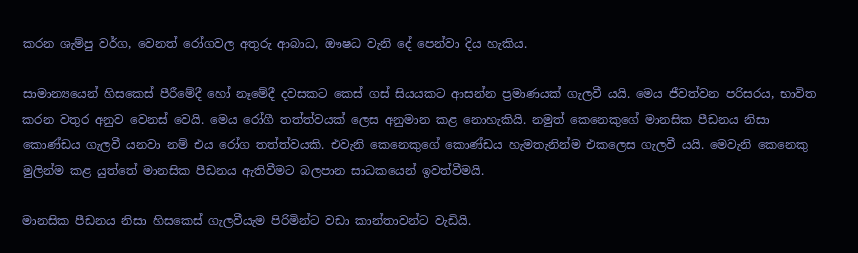කරන ශැම්පු වර්ග, වෙනත් රෝගවල අතුරු ආබාධ, ඖෂධ වැනි දේ පෙන්වා දිය හැකිය.

සාමාන්‍යයෙන් හිසකෙස්‌ පීරීමේදී හෝ නෑමේදී දවසකට කෙස්‌ ගස්‌ සියයකට ආසන්න ප්‍රමාණයක්‌ ගැලවී යයි. මෙය ජීවත්වන පරිසරය, භාවිත කරන වතුර අනුව වෙනස්‌ වෙයි. මෙය රෝගී තත්ත්වයක්‌ ලෙස අනුමාන කළ නොහැකියි. නමුත් කෙනෙකුගේ මානසික පීඩනය නිසා කොණ්‌ඩය ගැලවී යනවා නම් එය රෝග තත්ත්වයකි. එවැනි කෙනෙකුගේ කොණ්‌ඩය හැමතැනින්ම එකලෙස ගැලවී යයි. මෙවැනි කෙනෙකු මුලින්ම කළ යුත්තේ මානසික පීඩනය ඇතිවීමට බලපාන සාධකයෙන් ඉවත්වීමයි.

මානසික පීඩනය නිසා හිසකෙස්‌ ගැලවීයැම පිරිමින්ට වඩා කාන්තාවන්ට වැඩියි.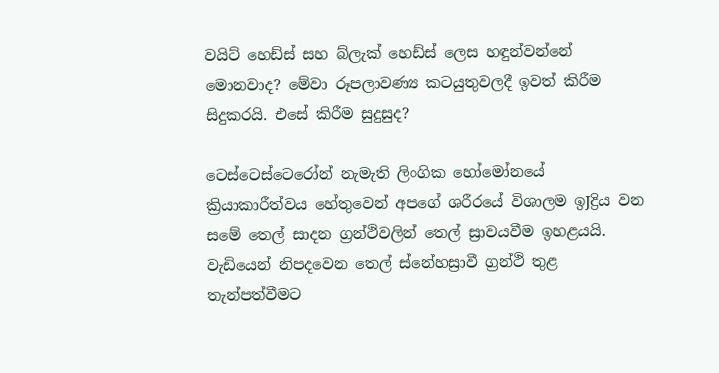වයිට්‌ හෙඩ්ස්‌ සහ බ්ලැක්‌ හෙඩ්ස්‌ ලෙස හඳුන්වන්නේ මොනවාද? මේවා රූපලාවණ්‍ය කටයුතුවලදී ඉවත් කිරීම සිදුකරයි. එසේ කිරීම සුදුසුද?

ටෙස්‌ටෙස්‌ටෙරෝන් නැමැති ලිංගික හෝමෝනයේ ක්‍රියාකාරීත්වය හේතුවෙන් අපගේ ශරීරයේ විශාලම ඉJද්‍රිය වන සමේ තෙල් සාදන ග්‍රන්ථිවලින් තෙල් ස්‍රාවයවීම ඉහළයයි. වැඩියෙන් නිපදවෙන තෙල් ස්‌නේහස්‍රාවී ග්‍රන්ථි තුළ තැන්පත්වීමට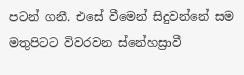පටන් ගනී. එසේ වීමෙන් සිදුවන්නේ සම මතුපිටට විවරවන ස්‌නේහස්‍රාවී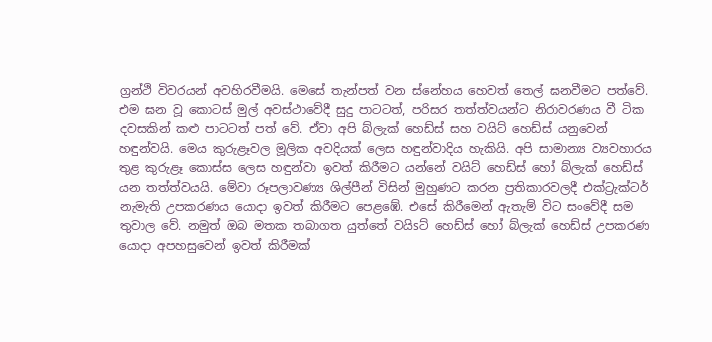ග්‍රන්ථි විවරයන් අවහිරවීමයි. මෙසේ තැන්පත් වන ස්‌නේහය හෙවත් තෙල් ඝනවීමට පත්වේ. එම ඝන වූ කොටස්‌ මුල් අවස්‌ථාවේදී සුදු පාටටත්, පරිසර තත්ත්වයන්ට නිරාවරණය වී ටික දවසකින් කළු පාටටත් පත් වේ. ඒවා අපි බ්ලැක්‌ හෙඩ්ස්‌ සහ වයිට්‌ හෙඩ්ස්‌ යනුවෙන් හඳුන්වයි. මෙය කුරුළෑවල මූලික අවදියක්‌ ලෙස හඳුන්වාදිය හැකියි. අපි සාමාන්‍ය ව්‍යවහාරය තුළ කුරුළෑ කොස්‌ස ලෙස හඳුන්වා ඉවත් කිරීමට යන්නේ වයිට්‌ හෙඩ්ස්‌ හෝ බ්ලැක්‌ හෙඩ්ස්‌ යන තත්ත්වයයි. මේවා රූපලාවණ්‍ය ශිල්පීන් විසින් මුහුණට කරන ප්‍රතිකාරවලදී එක්‌ට්‍රැක්‌ටර් නැමැති උපකරණය යොදා ඉවත් කිරීමට පෙළඹේ. එසේ කිරීමෙන් ඇතැම් විට සංවේදී සම තුවාල වේ. නමුත් ඔබ මතක තබාගත යුත්තේ වයිsට්‌ හෙඩ්ස්‌ හෝ බ්ලැක්‌ හෙඩ්ස්‌ උපකරණ යොදා අපහසුවෙන් ඉවත් කිරීමක්‌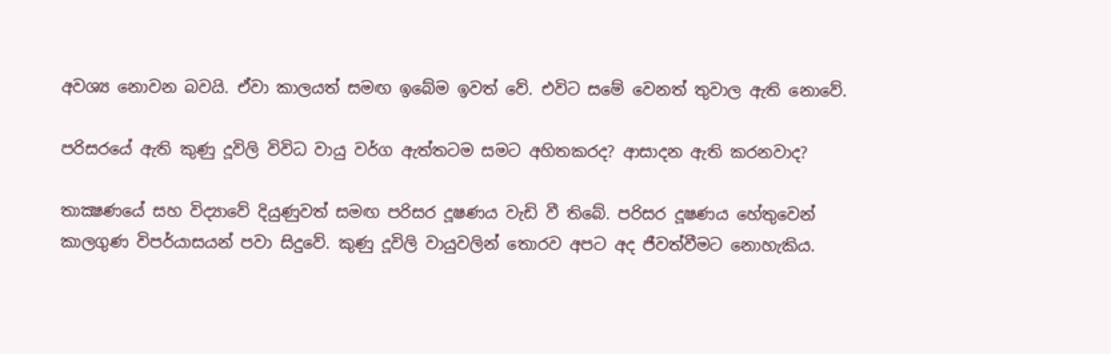අවශ්‍ය නොවන බවයි. ඒවා කාලයත් සමඟ ඉබේම ඉවත් වේ. එවිට සමේ වෙනත් තුවාල ඇති නොවේ.

පරිසරයේ ඇති කුණු දූවිලි විවිධ වායු වර්ග ඇත්තටම සමට අහිතකරද? ආසාදන ඇති කරනවාද?

තාක්‍ෂණයේ සහ විද්‍යාවේ දියුණුවත් සමඟ පරිසර දූෂණය වැඩි වී තිබේ. පරිසර දූෂණය හේතුවෙන් කාලගුණ විපර්යාසයන් පවා සිදුවේ. කුණු දූවිලි වායුවලින් තොරව අපට අද ජීවත්වීමට නොහැකිය.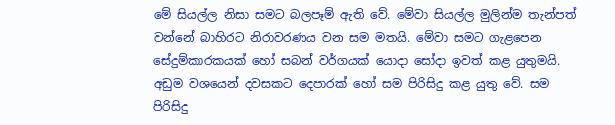මේ සියල්ල නිසා සමට බලපෑම් ඇති වේ. මේවා සියල්ල මුලින්ම තැන්පත් වන්නේ බාහිරට නිරාවරණය වන සම මතයි. මේවා සමට ගැළපෙන සේදුම්කාරකයක්‌ හෝ සබන් වර්ගයක්‌ යොදා සෝදා ඉවත් කළ යුතුමයි. අඩුම වශයෙන් දවසකට දෙපාරක්‌ හෝ සම පිරිසිදු කළ යුතු වේ. සම පිරිසිදු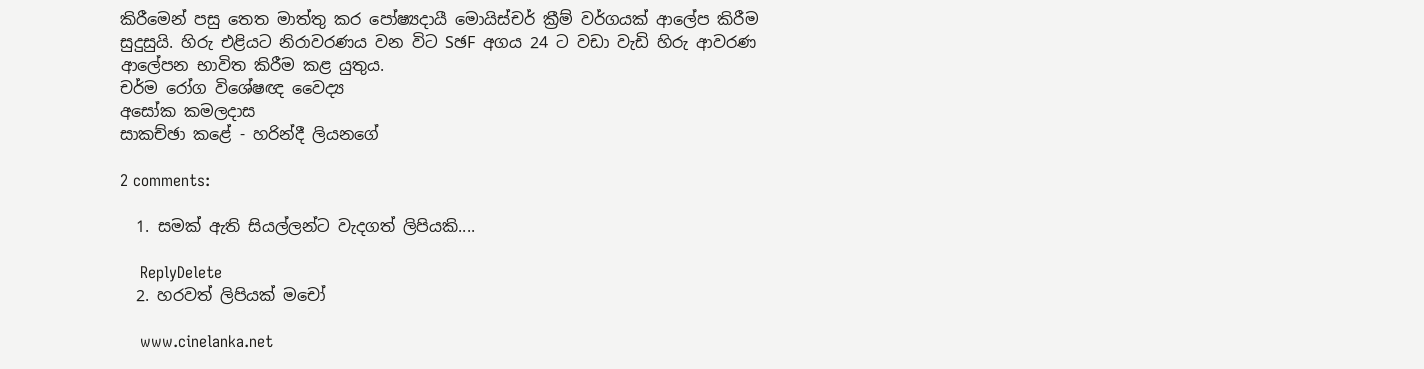කිරීමෙන් පසු තෙත මාත්තු කර පෝෂ්‍යදායී මොයිස්‌චර් ක්‍රීම් වර්ගයක්‌ ආලේප කිරීම සුදුසුයි. හිරු එළියට නිරාවරණය වන විට SඡF අගය 24 ට වඩා වැඩි හිරු ආවරණ ආලේපන භාවිත කිරීම කළ යුතුය.
චර්ම රෝග විශේෂඥ වෛද්‍ය
අසෝක කමලදාස
සාකච්ඡා කළේ - හරින්දී ලියනගේ

2 comments:

  1. සමක් ඇති සියල්ලන්ට වැදගත් ලිපියකි....

    ReplyDelete
  2. හරවත් ලිපියක් මචෝ

    www.cinelanka.net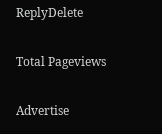ReplyDelete

Total Pageviews

Advertise